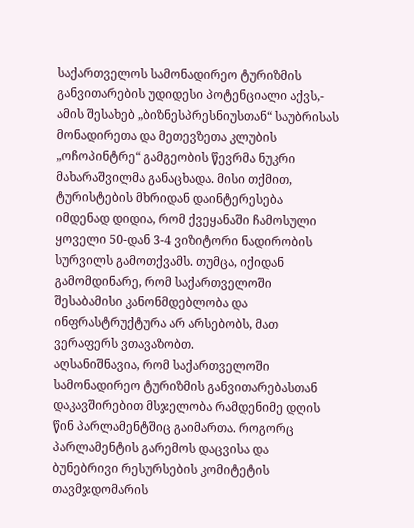საქართველოს სამონადირეო ტურიზმის განვითარების უდიდესი პოტენციალი აქვს,- ამის შესახებ „ბიზნესპრესნიუსთან“ საუბრისას მონადირეთა და მეთევზეთა კლუბის „ოჩოპინტრე“ გამგეობის წევრმა ნუკრი მახარაშვილმა განაცხადა. მისი თქმით, ტურისტების მხრიდან დაინტერესება იმდენად დიდია, რომ ქვეყანაში ჩამოსული ყოველი 50-დან 3-4 ვიზიტორი ნადირობის სურვილს გამოთქვამს. თუმცა, იქიდან გამომდინარე, რომ საქართველოში შესაბამისი კანონმდებლობა და ინფრასტრუქტურა არ არსებობს, მათ ვერაფერს ვთავაზობთ.
აღსანიშნავია, რომ საქართველოში სამონადირეო ტურიზმის განვითარებასთან დაკავშირებით მსჯელობა რამდენიმე დღის წინ პარლამენტშიც გაიმართა. როგორც პარლამენტის გარემოს დაცვისა და ბუნებრივი რესურსების კომიტეტის თავმჯდომარის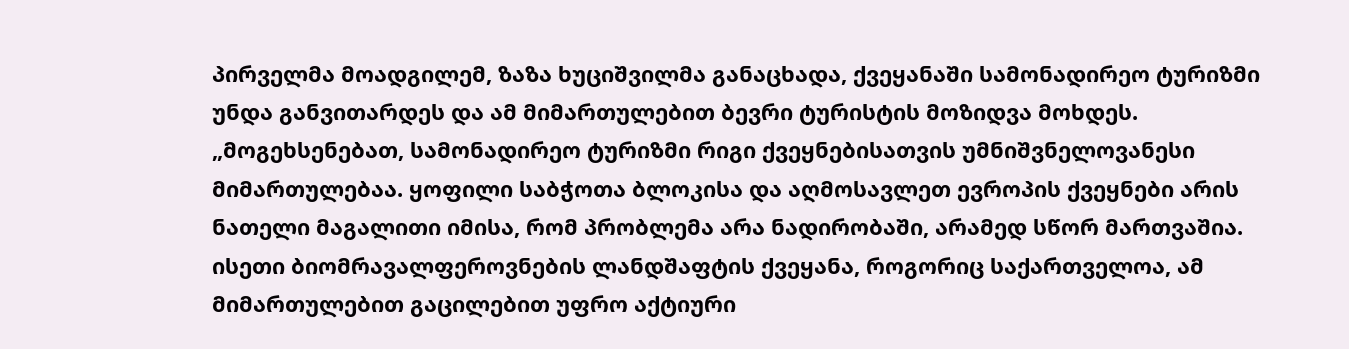პირველმა მოადგილემ, ზაზა ხუციშვილმა განაცხადა, ქვეყანაში სამონადირეო ტურიზმი უნდა განვითარდეს და ამ მიმართულებით ბევრი ტურისტის მოზიდვა მოხდეს.
„მოგეხსენებათ, სამონადირეო ტურიზმი რიგი ქვეყნებისათვის უმნიშვნელოვანესი მიმართულებაა. ყოფილი საბჭოთა ბლოკისა და აღმოსავლეთ ევროპის ქვეყნები არის ნათელი მაგალითი იმისა, რომ პრობლემა არა ნადირობაში, არამედ სწორ მართვაშია. ისეთი ბიომრავალფეროვნების ლანდშაფტის ქვეყანა, როგორიც საქართველოა, ამ მიმართულებით გაცილებით უფრო აქტიური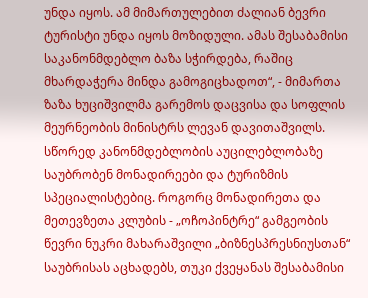უნდა იყოს. ამ მიმართულებით ძალიან ბევრი ტურისტი უნდა იყოს მოზიდული. ამას შესაბამისი საკანონმდებლო ბაზა სჭირდება, რაშიც მხარდაჭერა მინდა გამოგიცხადოთ“, - მიმართა ზაზა ხუციშვილმა გარემოს დაცვისა და სოფლის მეურნეობის მინისტრს ლევან დავითაშვილს.
სწორედ კანონმდებლობის აუცილებლობაზე საუბრობენ მონადირეები და ტურიზმის სპეციალისტებიც. როგორც მონადირეთა და მეთევზეთა კლუბის - „ოჩოპინტრე“ გამგეობის წევრი ნუკრი მახარაშვილი „ბიზნესპრესნიუსთან“ საუბრისას აცხადებს, თუკი ქვეყანას შესაბამისი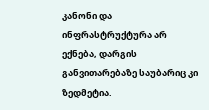კანონი და ინფრასტრუქტურა არ ექნება, დარგის განვითარებაზე საუბარიც კი ზედმეტია.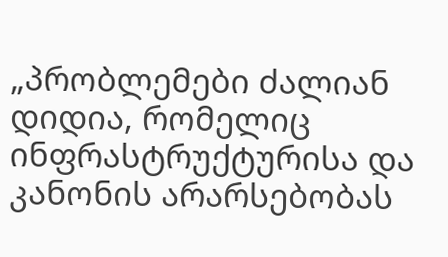„პრობლემები ძალიან დიდია, რომელიც ინფრასტრუქტურისა და კანონის არარსებობას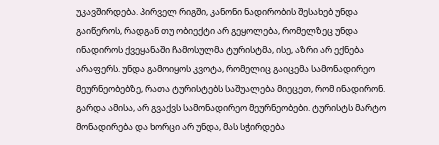უკავშირდება. პირველ რიგში, კანონი ნადირობის შესახებ უნდა გაიწეროს, რადგან თუ ობიექტი არ გეყოლება, რომელზეც უნდა ინადიროს ქვეყანაში ჩამოსულმა ტურისტმა, ისე, აზრი არ ექნება არაფერს. უნდა გამოიყოს კვოტა, რომელიც გაიცემა სამონადირეო მეურნეობებზე, რათა ტურისტებს საშუალება მიეცეთ, რომ ინადირონ.
გარდა ამისა, არ გვაქვს სამონადირეო მეურნეობები. ტურისტს მარტო მონადირება და ხორცი არ უნდა, მას სჭირდება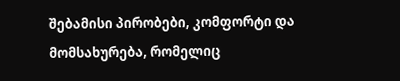შებამისი პირობები, კომფორტი და მომსახურება, რომელიც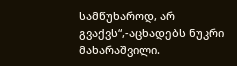სამწუხაროდ, არ გვაქვს“,-აცხადებს ნუკრი მახარაშვილი.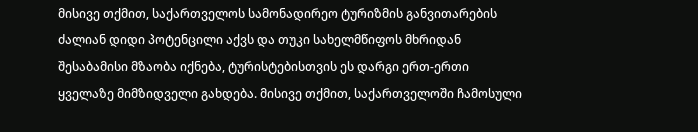მისივე თქმით, საქართველოს სამონადირეო ტურიზმის განვითარების ძალიან დიდი პოტენცილი აქვს და თუკი სახელმწიფოს მხრიდან შესაბამისი მზაობა იქნება, ტურისტებისთვის ეს დარგი ერთ-ერთი ყველაზე მიმზიდველი გახდება. მისივე თქმით, საქართველოში ჩამოსული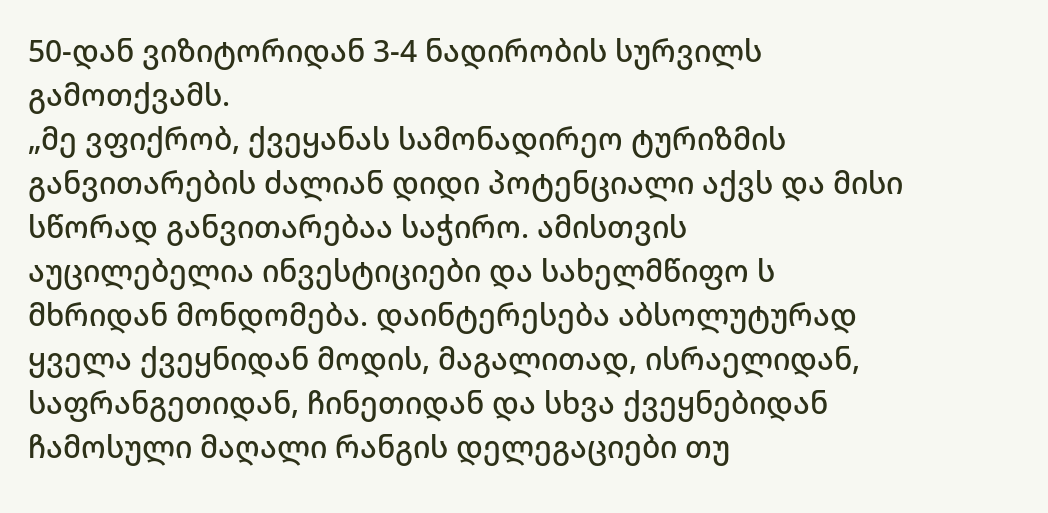50-დან ვიზიტორიდან 3-4 ნადირობის სურვილს გამოთქვამს.
„მე ვფიქრობ, ქვეყანას სამონადირეო ტურიზმის განვითარების ძალიან დიდი პოტენციალი აქვს და მისი სწორად განვითარებაა საჭირო. ამისთვის აუცილებელია ინვესტიციები და სახელმწიფო ს მხრიდან მონდომება. დაინტერესება აბსოლუტურად ყველა ქვეყნიდან მოდის, მაგალითად, ისრაელიდან, საფრანგეთიდან, ჩინეთიდან და სხვა ქვეყნებიდან ჩამოსული მაღალი რანგის დელეგაციები თუ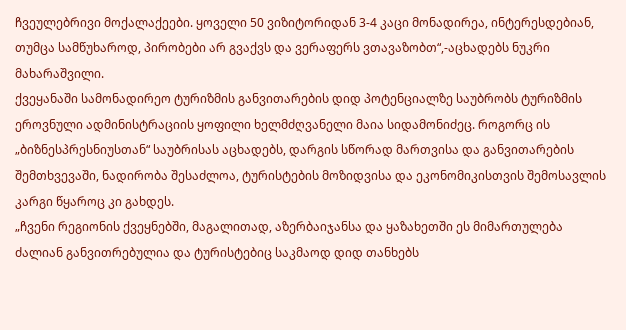ჩვეულებრივი მოქალაქეები. ყოველი 50 ვიზიტორიდან 3-4 კაცი მონადირეა, ინტერესდებიან, თუმცა სამწუხაროდ, პირობები არ გვაქვს და ვერაფერს ვთავაზობთ“,-აცხადებს ნუკრი მახარაშვილი.
ქვეყანაში სამონადირეო ტურიზმის განვითარების დიდ პოტენციალზე საუბრობს ტურიზმის ეროვნული ადმინისტრაციის ყოფილი ხელმძღვანელი მაია სიდამონიძეც. როგორც ის „ბიზნესპრესნიუსთან“ საუბრისას აცხადებს, დარგის სწორად მართვისა და განვითარების შემთხვევაში, ნადირობა შესაძლოა, ტურისტების მოზიდვისა და ეკონომიკისთვის შემოსავლის კარგი წყაროც კი გახდეს.
„ჩვენი რეგიონის ქვეყნებში, მაგალითად, აზერბაიჯანსა და ყაზახეთში ეს მიმართულება ძალიან განვითრებულია და ტურისტებიც საკმაოდ დიდ თანხებს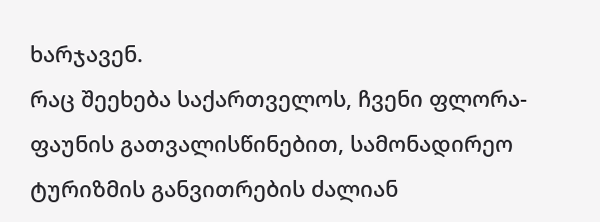ხარჯავენ.
რაც შეეხება საქართველოს, ჩვენი ფლორა-ფაუნის გათვალისწინებით, სამონადირეო ტურიზმის განვითრების ძალიან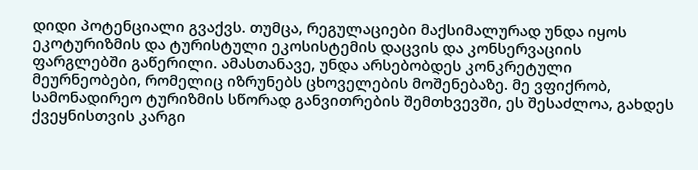დიდი პოტენციალი გვაქვს. თუმცა, რეგულაციები მაქსიმალურად უნდა იყოს ეკოტურიზმის და ტურისტული ეკოსისტემის დაცვის და კონსერვაციის ფარგლებში გაწერილი. ამასთანავე, უნდა არსებობდეს კონკრეტული მეურნეობები, რომელიც იზრუნებს ცხოველების მოშენებაზე. მე ვფიქრობ, სამონადირეო ტურიზმის სწორად განვითრების შემთხვევში, ეს შესაძლოა, გახდეს ქვეყნისთვის კარგი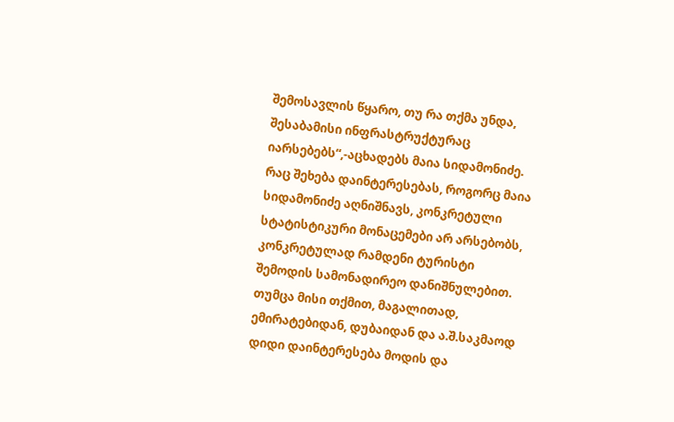შემოსავლის წყარო, თუ რა თქმა უნდა, შესაბამისი ინფრასტრუქტურაც იარსებებს“,-აცხადებს მაია სიდამონიძე.
რაც შეხება დაინტერესებას, როგორც მაია სიდამონიძე აღნიშნავს, კონკრეტული სტატისტიკური მონაცემები არ არსებობს, კონკრეტულად რამდენი ტურისტი შემოდის სამონადირეო დანიშნულებით. თუმცა მისი თქმით, მაგალითად, ემირატებიდან, დუბაიდან და ა.შ.საკმაოდ დიდი დაინტერესება მოდის და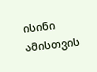ისინი ამისთვის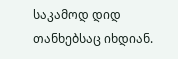საკამოდ დიდ თანხებსაც იხდიან.